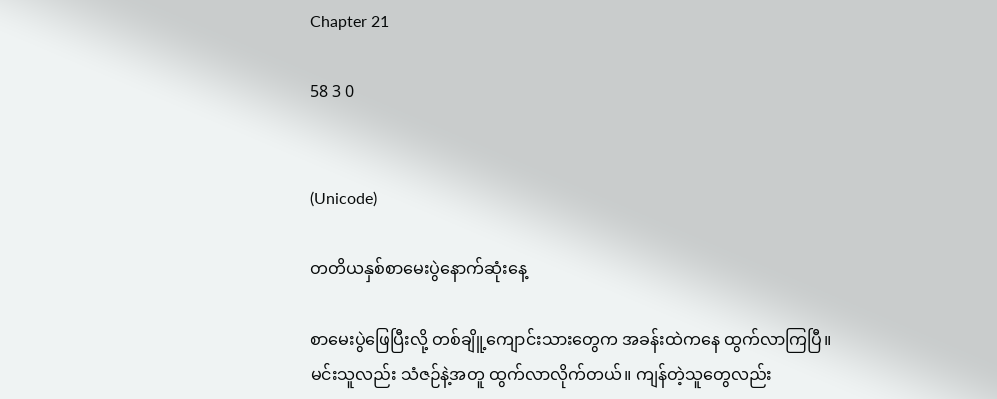Chapter 21

58 3 0


(Unicode)

တတိယနှစ်စာမေးပွဲနောက်ဆုံးနေ့

စာမေးပွဲဖြေပြီးလို့ တစ်ချိူ့ကျောင်းသားတွေက အခန်းထဲကနေ ထွက်လာကြပြီ။ မင်းသူလည်း သံဇဉ်နဲ့အတူ ထွက်လာလိုက်တယ်။ ကျန်တဲ့သူတွေလည်း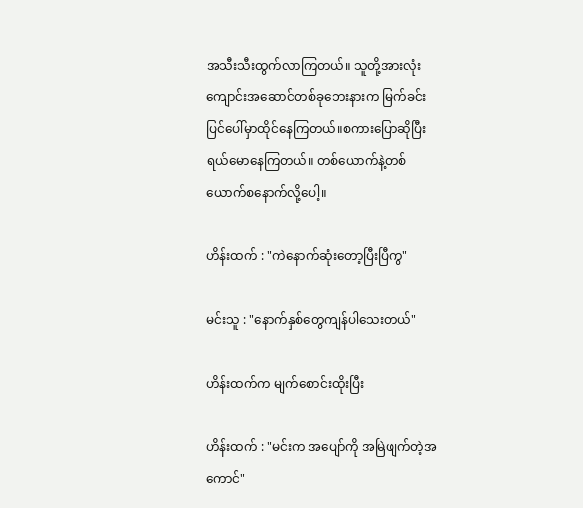အသီးသီးထွက်လာကြတယ်။ သူတို့အားလုံး ကျောင်းအဆောင်တစ်ခု‌ဘေးနားက မြက်ခင်းပြင်ပေါ်မှာထိုင်နေကြတယ်။စကားပြောဆိုပြီး ရယ်မောနေကြတယ်။ တစ်ယောက်နဲ့တစ်ယောက်စနောက်လို့ပေါ့။

ဟိန်းထက် : "ကဲနောက်ဆုံးတော့ပြီးပြီကွ"

မင်းသူ : "နောက်နှစ်တွေကျန်ပါသေးတယ်"

ဟိန်းထက်က မျက်စောင်းထိုးပြီး

ဟိန်းထက် : "မင်းက အပျော်ကို အမြဲဖျက်တဲ့အကောင်"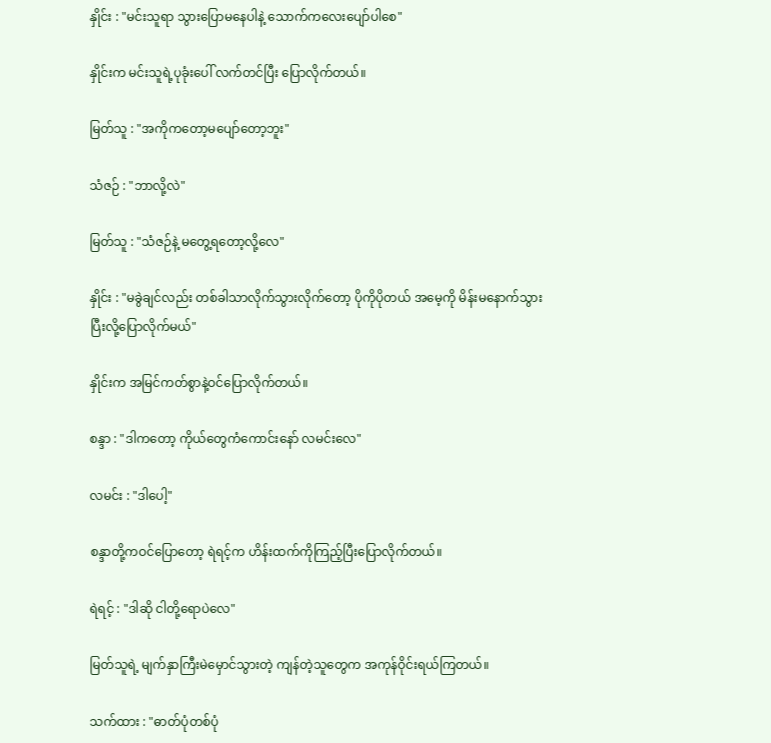နှိုင်း : "မင်းသူရာ သွားပြောမနေပါနဲ့ သောက်ကလေးပျော်ပါစေ"

နှိုင်းက မင်းသူရဲ့ပုခုံးပေါ် လက်တင်ပြီး ပြောလိုက်တယ်။

မြတ်သူ : "အကိုကတော့မပျော်တော့ဘူး"

သံဇဉ် : "ဘာလို့လဲ"

မြတ်သူ : "သံဇဉ်နဲ့ ‌မတွေ့ရတော့လို့လေ"

နှိုင်း : "မခွဲချင်လည်း တစ်ခါသာလိုက်သွားလိုက်တော့ ပိုကိုပိုတယ် အမေ့ကို မိန်းမနောက်သွားပြီးလို့ပြောလိုက်မယ်"

နှိုင်းက အမြင်ကတ်စွာနဲ့ဝင်ပြောလိုက်တယ်။

စန္ဒာ : "ဒါကတော့ ကိုယ်တွေကံကောင်းနော် လမင်းလေ"

လမင်း : "ဒါပေါ့"

စန္ဒာတို့က‌ဝင်ပြောတော့ ရဲရင့်က‌ ဟိန်းထက်ကိုကြည့်ပြီးပြောလိုက်တယ်။

ရဲရင့် : "ဒါဆို ငါတို့ရောပဲလေ"

မြတ်သူရဲ့ မျက်နှာကြီးမဲမှောင်သွားတဲ့ ကျန်တဲ့သူတွေက အကုန်ဝိုင်းရယ်ကြတယ်။

သက်ထား : "ဓာတ်ပုံတစ်ပုံ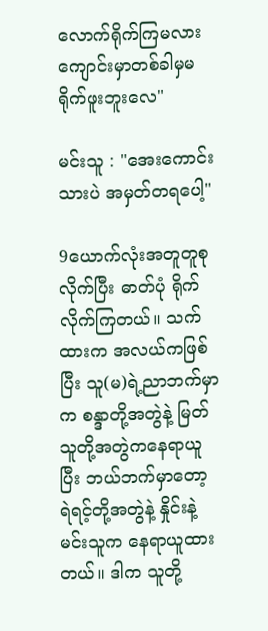လောက်ရိုက်ကြမလား ကျောင်းမှာတစ်ခါမှမရိုက်ဖူးဘူးလေ"

မင်းသူ : "အေးကောင်းသားပဲ အမှတ်တရပေါ့"

9ယောက်လုံးအတူတူစုလိုက်ပြီး ဓာတ်ပုံ ရိုက်လိုက်ကြတယ်။ သက်ထားက အလယ်ကဖြစ်ပြီး သူ(မ)ရဲ့ညာဘက်မှာက စန္ဒာတို့အတွဲနဲ့ မြတ်သူတို့အတွဲကနေရာယူပြီး ဘယ်ဘက်မှာတော့ ရဲရင့်တို့အတွဲနဲ့ နှိုင်းနဲ့ မင်းသူက နေရာယူထားတယ်။ ဒါက သူတို့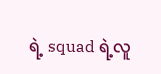ရဲ့ squad ရဲ့လူ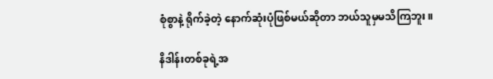စုံစွာနဲ့ ရိုက်ခဲ့တဲ့ နောက်ဆုံးပုံဖြစ်မယ်ဆိုတာ ဘယ်သူမှမသိကြဘူး။

နိဒါန်းတစ်ခုရဲ့အ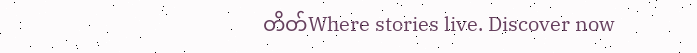တိတ်Where stories live. Discover now